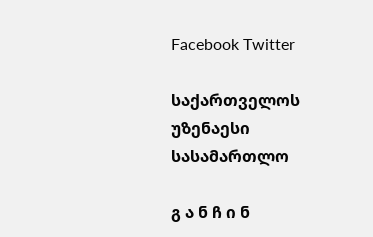Facebook Twitter

საქართველოს უზენაესი სასამართლო

გ ა ნ ჩ ი ნ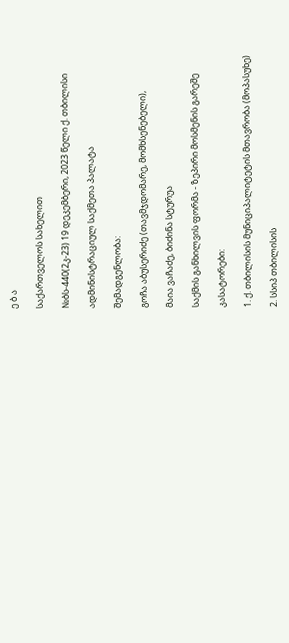ე ბ ა

საქართველოს სახელით

№ბს-440(2კ-23) 19 დეკემბერი, 2023 წელი ქ. თბილისი

ადმინისტრაციულ საქმეთა პალატა

შემადგენლობა:

გოჩა აბუსერიძე (თავმჯდომარე, მომხსენებელი),

მაია ვაჩაძე, ბიძინა სტურუა

საქმის განხილვის ფორმა - ზეპირი მოსმენის გარეშე

კასატორები:

1. ქ. თბილისის მუნიციპალიტეტის მთავრობა (მოპასუხე)

2. სსიპ თბილისის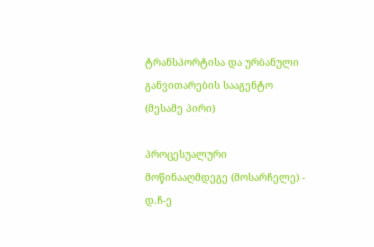ტრანსპორტისა და ურბანული განვითარების სააგენტო (მესამე პირი)

პროცესუალური მოწინააღმდეგე (მოსარჩელე) - დ.ჩ-ე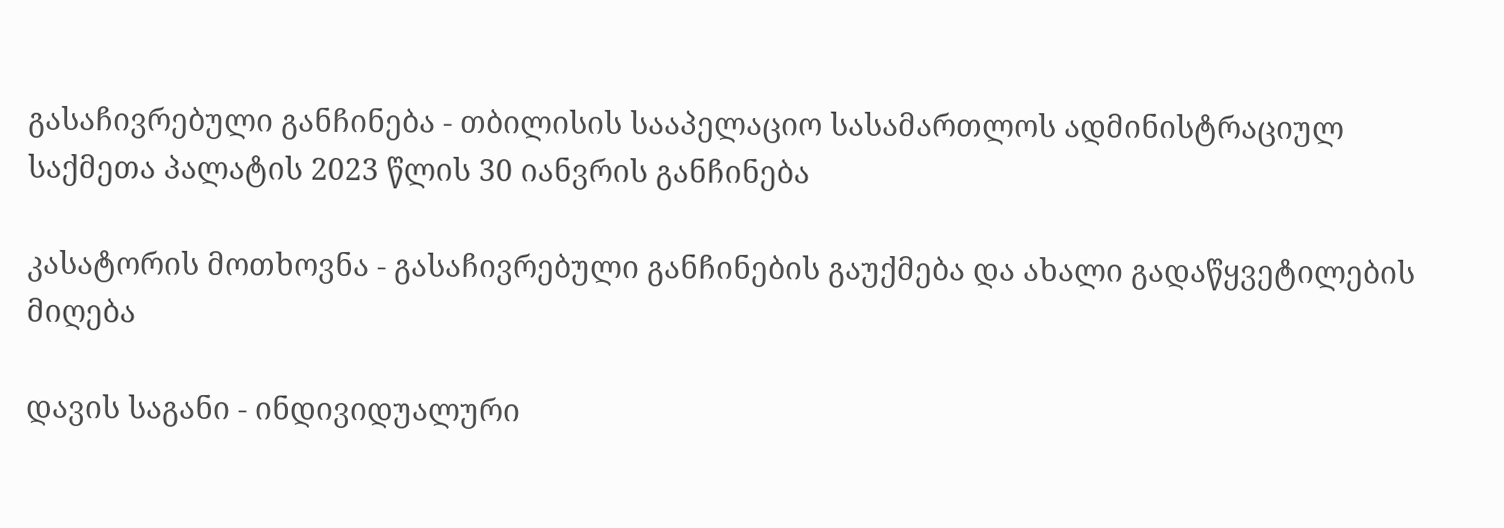გასაჩივრებული განჩინება - თბილისის სააპელაციო სასამართლოს ადმინისტრაციულ საქმეთა პალატის 2023 წლის 30 იანვრის განჩინება

კასატორის მოთხოვნა - გასაჩივრებული განჩინების გაუქმება და ახალი გადაწყვეტილების მიღება

დავის საგანი - ინდივიდუალური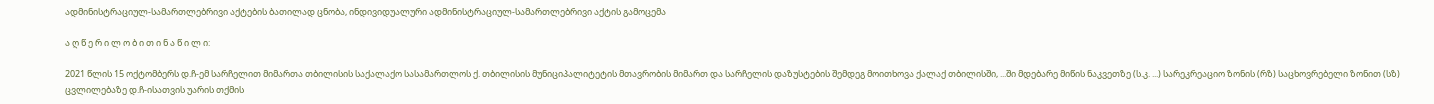ადმინისტრაციულ-სამართლებრივი აქტების ბათილად ცნობა, ინდივიდუალური ადმინისტრაციულ-სამართლებრივი აქტის გამოცემა

ა ღ წ ე რ ი ლ ო ბ ი თ ი ნ ა წ ი ლ ი:

2021 წლის 15 ოქტომბერს დ.ჩ-ემ სარჩელით მიმართა თბილისის საქალაქო სასამართლოს ქ. თბილისის მუნიციპალიტეტის მთავრობის მიმართ და სარჩელის დაზუსტების შემდეგ მოითხოვა ქალაქ თბილისში, ...ში მდებარე მიწის ნაკვეთზე (ს.კ. ...) სარეკრეაციო ზონის (რზ) საცხოვრებელი ზონით (სზ) ცვლილებაზე დ.ჩ-ისათვის უარის თქმის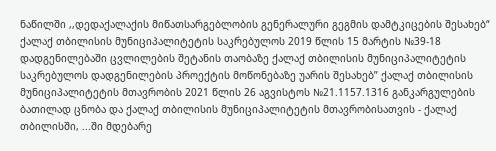ნაწილში ,,დედაქალაქის მიწათსარგებლობის გენერალური გეგმის დამტკიცების შესახებ“ ქალაქ თბილისის მუნიციპალიტეტის საკრებულოს 2019 წლის 15 მარტის №39-18 დადგენილებაში ცვლილების შეტანის თაობაზე ქალაქ თბილისის მუნიციპალიტეტის საკრებულოს დადგენილების პროექტის მოწონებაზე უარის შესახებ’’ ქალაქ თბილისის მუნიციპალიტეტის მთავრობის 2021 წლის 26 აგვისტოს №21.1157.1316 განკარგულების ბათილად ცნობა და ქალაქ თბილისის მუნიციპალიტეტის მთავრობისათვის - ქალაქ თბილისში, ...ში მდებარე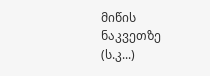მიწის ნაკვეთზე (ს.კ...)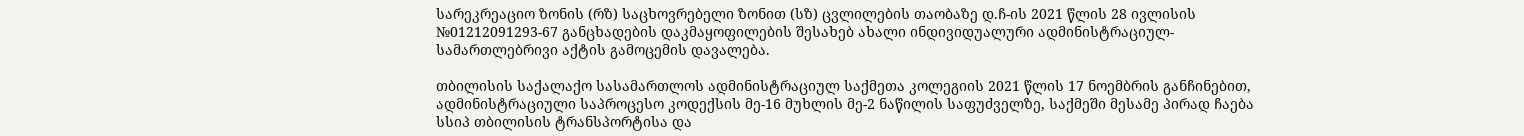სარეკრეაციო ზონის (რზ) საცხოვრებელი ზონით (სზ) ცვლილების თაობაზე დ.ჩ-ის 2021 წლის 28 ივლისის №01212091293-67 განცხადების დაკმაყოფილების შესახებ ახალი ინდივიდუალური ადმინისტრაციულ-სამართლებრივი აქტის გამოცემის დავალება.

თბილისის საქალაქო სასამართლოს ადმინისტრაციულ საქმეთა კოლეგიის 2021 წლის 17 ნოემბრის განჩინებით, ადმინისტრაციული საპროცესო კოდექსის მე-16 მუხლის მე-2 ნაწილის საფუძველზე, საქმეში მესამე პირად ჩაება სსიპ თბილისის ტრანსპორტისა და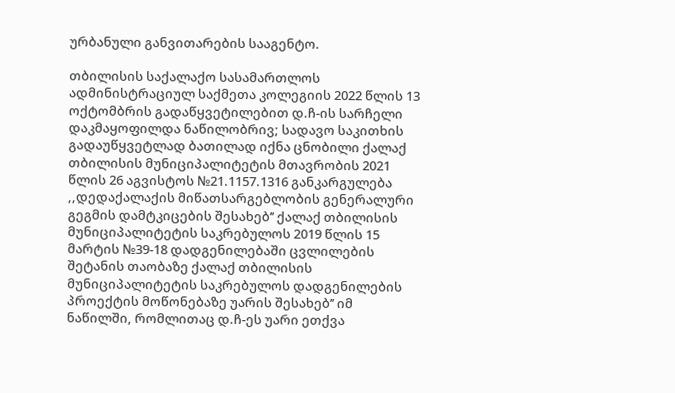ურბანული განვითარების სააგენტო.

თბილისის საქალაქო სასამართლოს ადმინისტრაციულ საქმეთა კოლეგიის 2022 წლის 13 ოქტომბრის გადაწყვეტილებით დ.ჩ-ის სარჩელი დაკმაყოფილდა ნაწილობრივ; სადავო საკითხის გადაუწყვეტლად ბათილად იქნა ცნობილი ქალაქ თბილისის მუნიციპალიტეტის მთავრობის 2021 წლის 26 აგვისტოს №21.1157.1316 განკარგულება ,,დედაქალაქის მიწათსარგებლობის გენერალური გეგმის დამტკიცების შესახებ’’ ქალაქ თბილისის მუნიციპალიტეტის საკრებულოს 2019 წლის 15 მარტის №39-18 დადგენილებაში ცვლილების შეტანის თაობაზე ქალაქ თბილისის მუნიციპალიტეტის საკრებულოს დადგენილების პროექტის მოწონებაზე უარის შესახებ’’ იმ ნაწილში, რომლითაც დ.ჩ-ეს უარი ეთქვა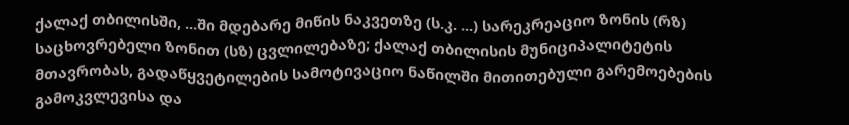ქალაქ თბილისში, ...ში მდებარე მიწის ნაკვეთზე (ს.კ. ...) სარეკრეაციო ზონის (რზ) საცხოვრებელი ზონით (სზ) ცვლილებაზე; ქალაქ თბილისის მუნიციპალიტეტის მთავრობას, გადაწყვეტილების სამოტივაციო ნაწილში მითითებული გარემოებების გამოკვლევისა და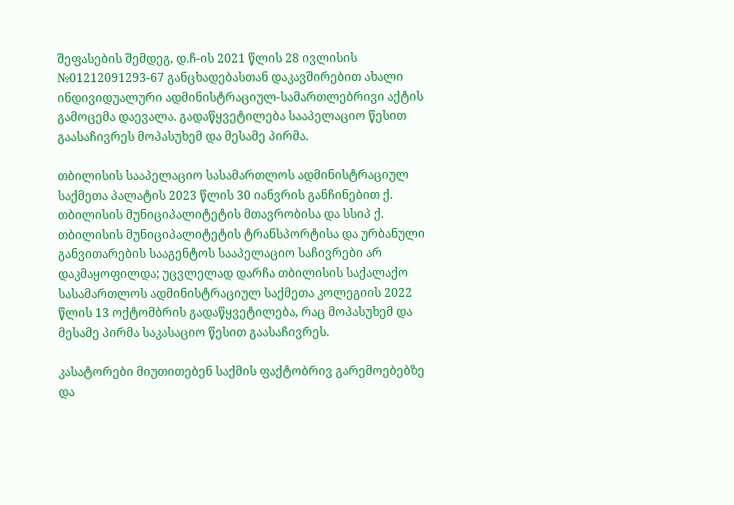შეფასების შემდეგ, დ.ჩ-ის 2021 წლის 28 ივლისის №01212091293-67 განცხადებასთან დაკავშირებით ახალი ინდივიდუალური ადმინისტრაციულ-სამართლებრივი აქტის გამოცემა დაევალა. გადაწყვეტილება სააპელაციო წესით გაასაჩივრეს მოპასუხემ და მესამე პირმა.

თბილისის სააპელაციო სასამართლოს ადმინისტრაციულ საქმეთა პალატის 2023 წლის 30 იანვრის განჩინებით ქ. თბილისის მუნიციპალიტეტის მთავრობისა და სსიპ ქ. თბილისის მუნიციპალიტეტის ტრანსპორტისა და ურბანული განვითარების სააგენტოს სააპელაციო საჩივრები არ დაკმაყოფილდა; უცვლელად დარჩა თბილისის საქალაქო სასამართლოს ადმინისტრაციულ საქმეთა კოლეგიის 2022 წლის 13 ოქტომბრის გადაწყვეტილება, რაც მოპასუხემ და მესამე პირმა საკასაციო წესით გაასაჩივრეს.

კასატორები მიუთითებენ საქმის ფაქტობრივ გარემოებებზე და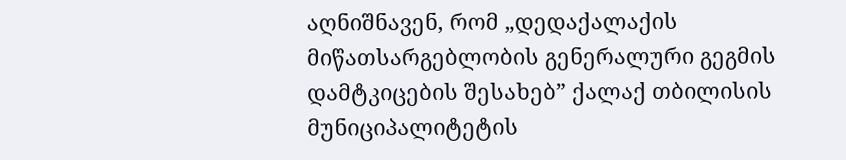აღნიშნავენ, რომ „დედაქალაქის მიწათსარგებლობის გენერალური გეგმის დამტკიცების შესახებ” ქალაქ თბილისის მუნიციპალიტეტის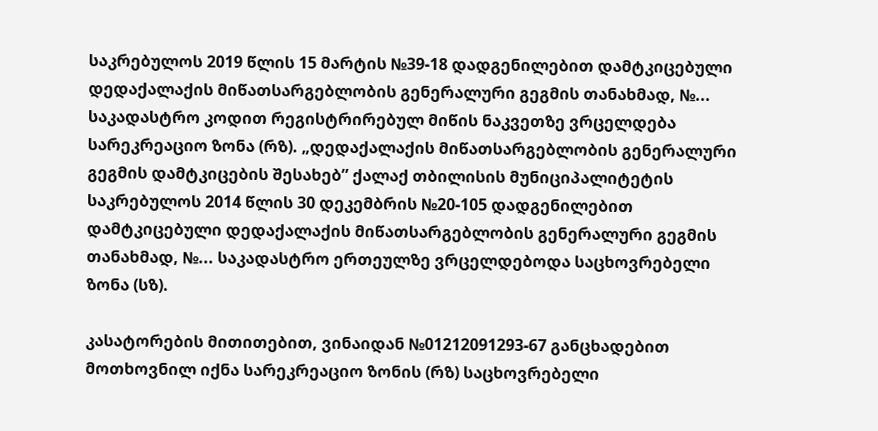საკრებულოს 2019 წლის 15 მარტის №39-18 დადგენილებით დამტკიცებული დედაქალაქის მიწათსარგებლობის გენერალური გეგმის თანახმად, №... საკადასტრო კოდით რეგისტრირებულ მიწის ნაკვეთზე ვრცელდება სარეკრეაციო ზონა (რზ). „დედაქალაქის მიწათსარგებლობის გენერალური გეგმის დამტკიცების შესახებ” ქალაქ თბილისის მუნიციპალიტეტის საკრებულოს 2014 წლის 30 დეკემბრის №20-105 დადგენილებით დამტკიცებული დედაქალაქის მიწათსარგებლობის გენერალური გეგმის თანახმად, №... საკადასტრო ერთეულზე ვრცელდებოდა საცხოვრებელი ზონა (სზ).

კასატორების მითითებით, ვინაიდან №01212091293-67 განცხადებით მოთხოვნილ იქნა სარეკრეაციო ზონის (რზ) საცხოვრებელი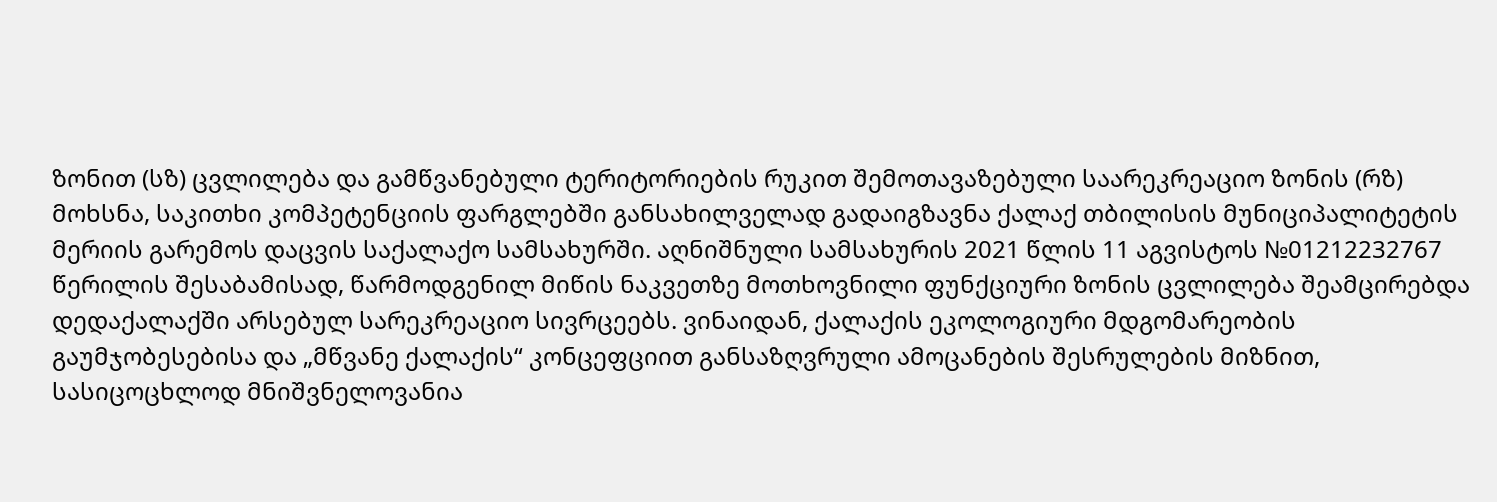ზონით (სზ) ცვლილება და გამწვანებული ტერიტორიების რუკით შემოთავაზებული საარეკრეაციო ზონის (რზ) მოხსნა, საკითხი კომპეტენციის ფარგლებში განსახილველად გადაიგზავნა ქალაქ თბილისის მუნიციპალიტეტის მერიის გარემოს დაცვის საქალაქო სამსახურში. აღნიშნული სამსახურის 2021 წლის 11 აგვისტოს №01212232767 წერილის შესაბამისად, წარმოდგენილ მიწის ნაკვეთზე მოთხოვნილი ფუნქციური ზონის ცვლილება შეამცირებდა დედაქალაქში არსებულ სარეკრეაციო სივრცეებს. ვინაიდან, ქალაქის ეკოლოგიური მდგომარეობის გაუმჯობესებისა და „მწვანე ქალაქის“ კონცეფციით განსაზღვრული ამოცანების შესრულების მიზნით, სასიცოცხლოდ მნიშვნელოვანია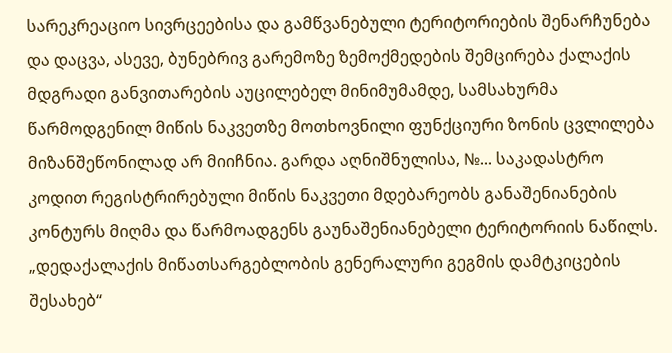სარეკრეაციო სივრცეებისა და გამწვანებული ტერიტორიების შენარჩუნება და დაცვა, ასევე, ბუნებრივ გარემოზე ზემოქმედების შემცირება ქალაქის მდგრადი განვითარების აუცილებელ მინიმუმამდე, სამსახურმა წარმოდგენილ მიწის ნაკვეთზე მოთხოვნილი ფუნქციური ზონის ცვლილება მიზანშეწონილად არ მიიჩნია. გარდა აღნიშნულისა, №... საკადასტრო კოდით რეგისტრირებული მიწის ნაკვეთი მდებარეობს განაშენიანების კონტურს მიღმა და წარმოადგენს გაუნაშენიანებელი ტერიტორიის ნაწილს. „დედაქალაქის მიწათსარგებლობის გენერალური გეგმის დამტკიცების შესახებ“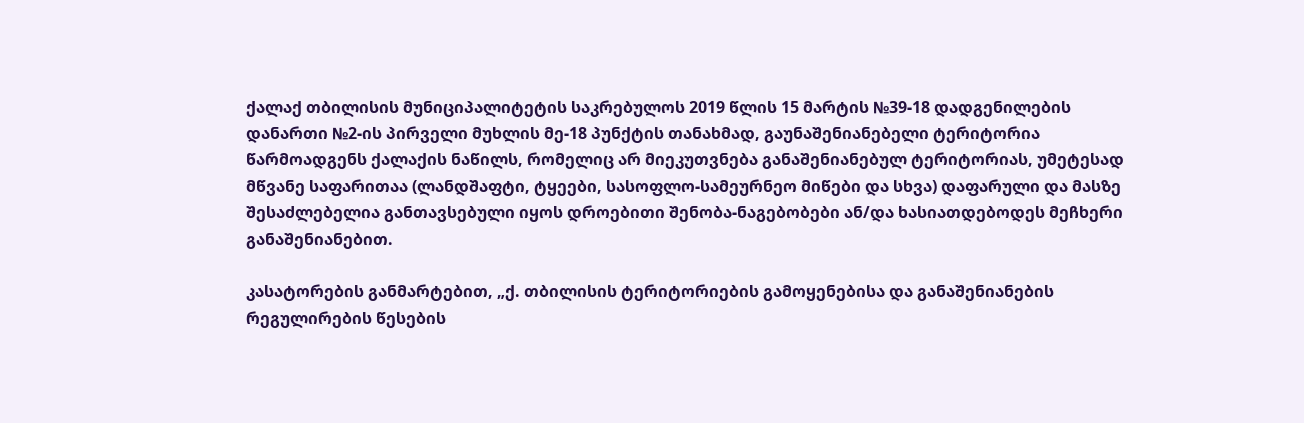ქალაქ თბილისის მუნიციპალიტეტის საკრებულოს 2019 წლის 15 მარტის №39-18 დადგენილების დანართი №2-ის პირველი მუხლის მე-18 პუნქტის თანახმად, გაუნაშენიანებელი ტერიტორია წარმოადგენს ქალაქის ნაწილს, რომელიც არ მიეკუთვნება განაშენიანებულ ტერიტორიას, უმეტესად მწვანე საფარითაა (ლანდშაფტი, ტყეები, სასოფლო-სამეურნეო მიწები და სხვა) დაფარული და მასზე შესაძლებელია განთავსებული იყოს დროებითი შენობა-ნაგებობები ან/და ხასიათდებოდეს მეჩხერი განაშენიანებით.

კასატორების განმარტებით, „ქ. თბილისის ტერიტორიების გამოყენებისა და განაშენიანების რეგულირების წესების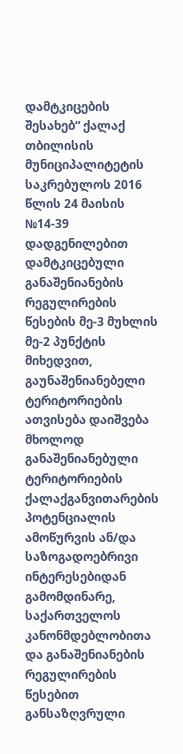დამტკიცების შესახებ“ ქალაქ თბილისის მუნიციპალიტეტის საკრებულოს 2016 წლის 24 მაისის №14-39 დადგენილებით დამტკიცებული განაშენიანების რეგულირების წესების მე-3 მუხლის მე-2 პუნქტის მიხედვით, გაუნაშენიანებელი ტერიტორიების ათვისება დაიშვება მხოლოდ განაშენიანებული ტერიტორიების ქალაქგანვითარების პოტენციალის ამოწურვის ან/და საზოგადოებრივი ინტერესებიდან გამომდინარე, საქართველოს კანონმდებლობითა და განაშენიანების რეგულირების წესებით განსაზღვრული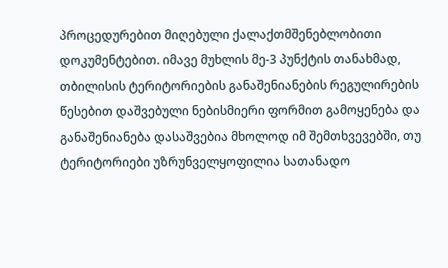პროცედურებით მიღებული ქალაქთმშენებლობითი დოკუმენტებით. იმავე მუხლის მე-3 პუნქტის თანახმად, თბილისის ტერიტორიების განაშენიანების რეგულირების წესებით დაშვებული ნებისმიერი ფორმით გამოყენება და განაშენიანება დასაშვებია მხოლოდ იმ შემთხვევებში, თუ ტერიტორიები უზრუნველყოფილია სათანადო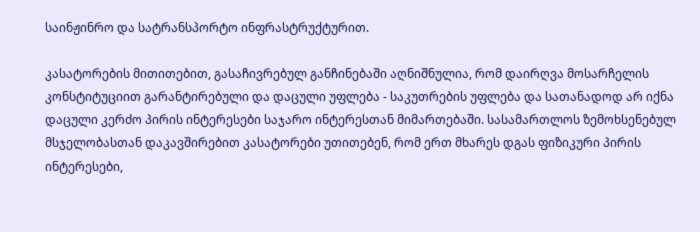საინჟინრო და სატრანსპორტო ინფრასტრუქტურით.

კასატორების მითითებით, გასაჩივრებულ განჩინებაში აღნიშნულია, რომ დაირღვა მოსარჩელის კონსტიტუციით გარანტირებული და დაცული უფლება - საკუთრების უფლება და სათანადოდ არ იქნა დაცული კერძო პირის ინტერესები საჯარო ინტერესთან მიმართებაში. სასამართლოს ზემოხსენებულ მსჯელობასთან დაკავშირებით კასატორები უთითებენ, რომ ერთ მხარეს დგას ფიზიკური პირის ინტერესები,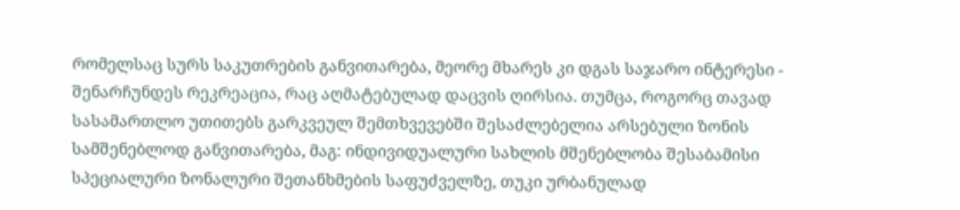რომელსაც სურს საკუთრების განვითარება, მეორე მხარეს კი დგას საჯარო ინტერესი - შენარჩუნდეს რეკრეაცია, რაც აღმატებულად დაცვის ღირსია. თუმცა, როგორც თავად სასამართლო უთითებს გარკვეულ შემთხვევებში შესაძლებელია არსებული ზონის სამშენებლოდ განვითარება, მაგ: ინდივიდუალური სახლის მშენებლობა შესაბამისი სპეციალური ზონალური შეთანხმების საფუძველზე, თუკი ურბანულად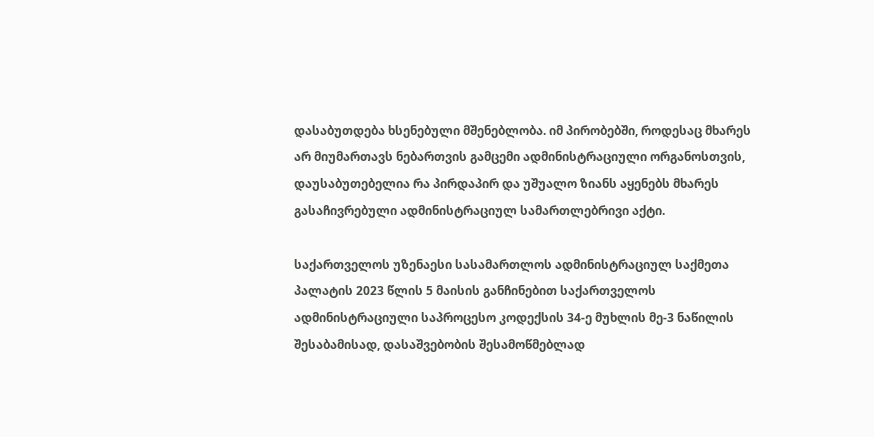დასაბუთდება ხსენებული მშენებლობა. იმ პირობებში, როდესაც მხარეს არ მიუმართავს ნებართვის გამცემი ადმინისტრაციული ორგანოსთვის, დაუსაბუთებელია რა პირდაპირ და უშუალო ზიანს აყენებს მხარეს გასაჩივრებული ადმინისტრაციულ სამართლებრივი აქტი.

საქართველოს უზენაესი სასამართლოს ადმინისტრაციულ საქმეთა პალატის 2023 წლის 5 მაისის განჩინებით საქართველოს ადმინისტრაციული საპროცესო კოდექსის 34-ე მუხლის მე-3 ნაწილის შესაბამისად, დასაშვებობის შესამოწმებლად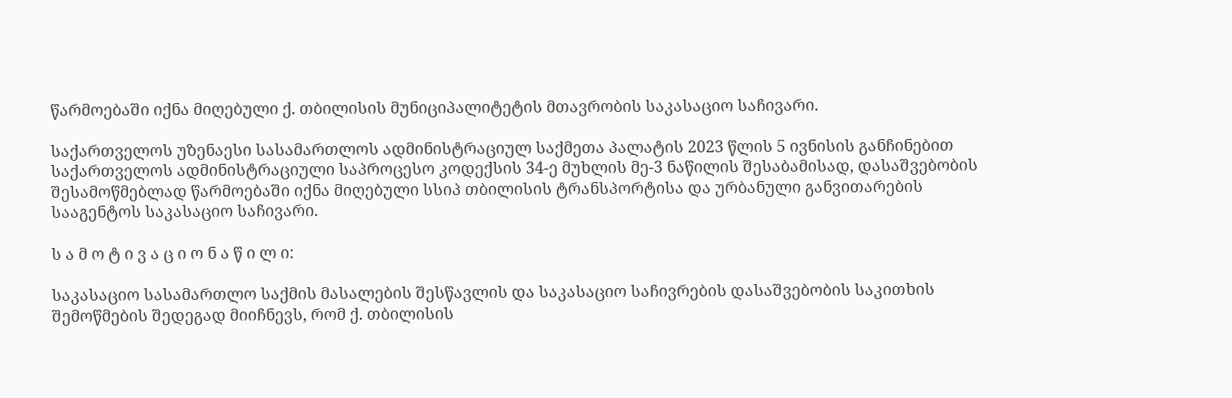წარმოებაში იქნა მიღებული ქ. თბილისის მუნიციპალიტეტის მთავრობის საკასაციო საჩივარი.

საქართველოს უზენაესი სასამართლოს ადმინისტრაციულ საქმეთა პალატის 2023 წლის 5 ივნისის განჩინებით საქართველოს ადმინისტრაციული საპროცესო კოდექსის 34-ე მუხლის მე-3 ნაწილის შესაბამისად, დასაშვებობის შესამოწმებლად წარმოებაში იქნა მიღებული სსიპ თბილისის ტრანსპორტისა და ურბანული განვითარების სააგენტოს საკასაციო საჩივარი.

ს ა მ ო ტ ი ვ ა ც ი ო ნ ა წ ი ლ ი:

საკასაციო სასამართლო საქმის მასალების შესწავლის და საკასაციო საჩივრების დასაშვებობის საკითხის შემოწმების შედეგად მიიჩნევს, რომ ქ. თბილისის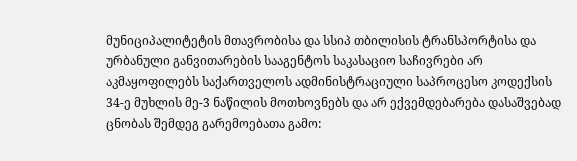მუნიციპალიტეტის მთავრობისა და სსიპ თბილისის ტრანსპორტისა და ურბანული განვითარების სააგენტოს საკასაციო საჩივრები არ აკმაყოფილებს საქართველოს ადმინისტრაციული საპროცესო კოდექსის 34-ე მუხლის მე-3 ნაწილის მოთხოვნებს და არ ექვემდებარება დასაშვებად ცნობას შემდეგ გარემოებათა გამო: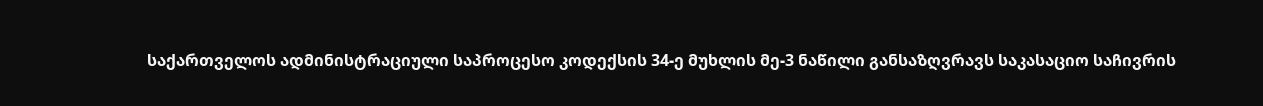საქართველოს ადმინისტრაციული საპროცესო კოდექსის 34-ე მუხლის მე-3 ნაწილი განსაზღვრავს საკასაციო საჩივრის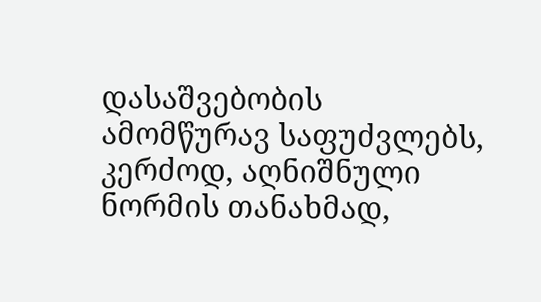დასაშვებობის ამომწურავ საფუძვლებს, კერძოდ, აღნიშნული ნორმის თანახმად,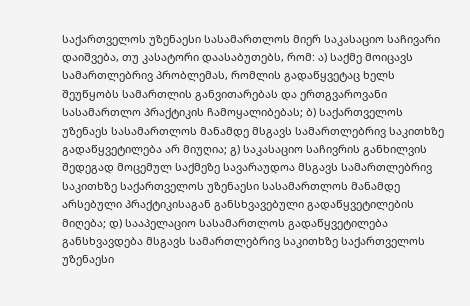საქართველოს უზენაესი სასამართლოს მიერ საკასაციო საჩივარი დაიშვება, თუ კასატორი დაასაბუთებს, რომ: ა) საქმე მოიცავს სამართლებრივ პრობლემას, რომლის გადაწყვეტაც ხელს შეუწყობს სამართლის განვითარებას და ერთგვაროვანი სასამართლო პრაქტიკის ჩამოყალიბებას; ბ) საქართველოს უზენაეს სასამართლოს მანამდე მსგავს სამართლებრივ საკითხზე გადაწყვეტილება არ მიუღია; გ) საკასაციო საჩივრის განხილვის შედეგად მოცემულ საქმეზე სავარაუდოა მსგავს სამართლებრივ საკითხზე საქართველოს უზენაესი სასამართლოს მანამდე არსებული პრაქტიკისაგან განსხვავებული გადაწყვეტილების მიღება; დ) სააპელაციო სასამართლოს გადაწყვეტილება განსხვავდება მსგავს სამართლებრივ საკითხზე საქართველოს უზენაესი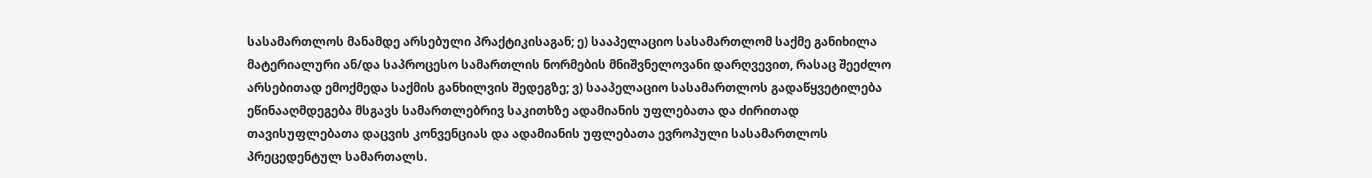სასამართლოს მანამდე არსებული პრაქტიკისაგან; ე) სააპელაციო სასამართლომ საქმე განიხილა მატერიალური ან/და საპროცესო სამართლის ნორმების მნიშვნელოვანი დარღვევით, რასაც შეეძლო არსებითად ემოქმედა საქმის განხილვის შედეგზე; ვ) სააპელაციო სასამართლოს გადაწყვეტილება ეწინააღმდეგება მსგავს სამართლებრივ საკითხზე ადამიანის უფლებათა და ძირითად თავისუფლებათა დაცვის კონვენციას და ადამიანის უფლებათა ევროპული სასამართლოს პრეცედენტულ სამართალს.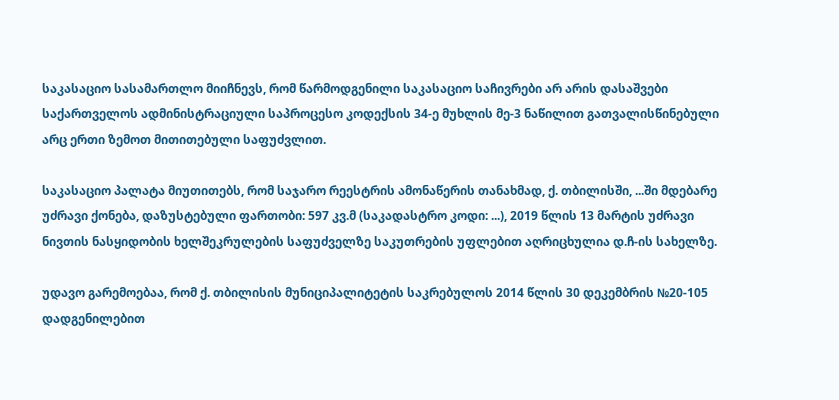საკასაციო სასამართლო მიიჩნევს, რომ წარმოდგენილი საკასაციო საჩივრები არ არის დასაშვები საქართველოს ადმინისტრაციული საპროცესო კოდექსის 34-ე მუხლის მე-3 ნაწილით გათვალისწინებული არც ერთი ზემოთ მითითებული საფუძვლით.

საკასაციო პალატა მიუთითებს, რომ საჯარო რეესტრის ამონაწერის თანახმად, ქ. თბილისში, ...ში მდებარე უძრავი ქონება, დაზუსტებული ფართობი: 597 კვ.მ (საკადასტრო კოდი: ...), 2019 წლის 13 მარტის უძრავი ნივთის ნასყიდობის ხელშეკრულების საფუძველზე საკუთრების უფლებით აღრიცხულია დ.ჩ-ის სახელზე.

უდავო გარემოებაა, რომ ქ. თბილისის მუნიციპალიტეტის საკრებულოს 2014 წლის 30 დეკემბრის №20-105 დადგენილებით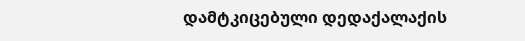დამტკიცებული დედაქალაქის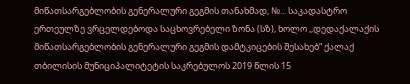მიწათსარგებლობის გენერალური გეგმის თანახმად, №... საკადასტრო ერთეულზე ვრცელდებოდა საცხოვრებელი ზონა (სზ), ხოლო ,,დედაქალაქის მიწათსარგებლობის გენერალური გეგმის დამტკიცების შესახებ“ ქალაქ თბილისის მუნიციპალიტეტის საკრებულოს 2019 წლის 15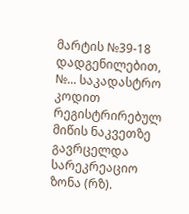მარტის №39-18 დადგენილებით, №... საკადასტრო კოდით რეგისტრირებულ მიწის ნაკვეთზე გავრცელდა სარეკრეაციო ზონა (რზ).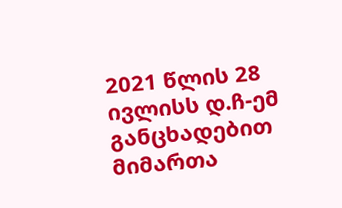2021 წლის 28 ივლისს დ.ჩ-ემ განცხადებით მიმართა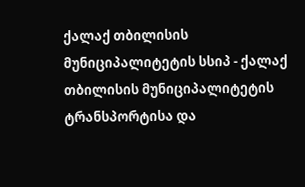ქალაქ თბილისის მუნიციპალიტეტის სსიპ - ქალაქ თბილისის მუნიციპალიტეტის ტრანსპორტისა და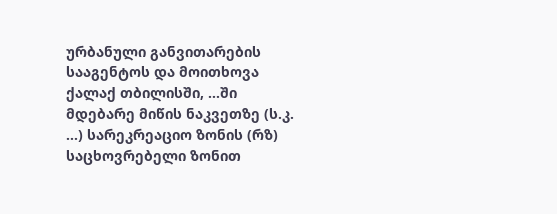ურბანული განვითარების სააგენტოს და მოითხოვა ქალაქ თბილისში, ...ში მდებარე მიწის ნაკვეთზე (ს.კ. ...) სარეკრეაციო ზონის (რზ) საცხოვრებელი ზონით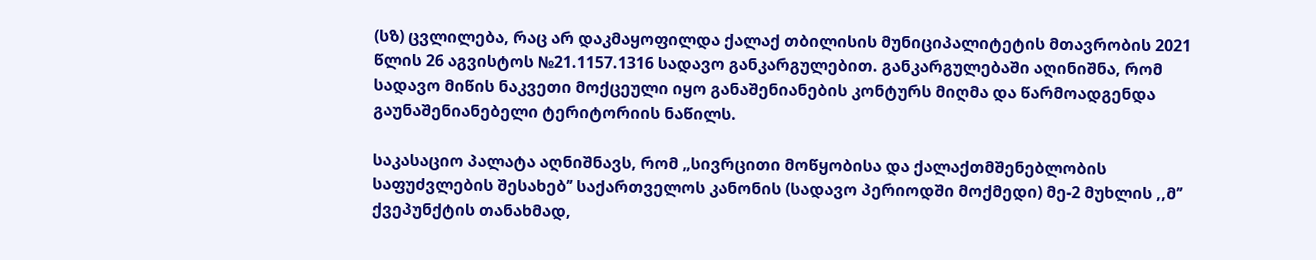(სზ) ცვლილება, რაც არ დაკმაყოფილდა ქალაქ თბილისის მუნიციპალიტეტის მთავრობის 2021 წლის 26 აგვისტოს №21.1157.1316 სადავო განკარგულებით. განკარგულებაში აღინიშნა, რომ სადავო მიწის ნაკვეთი მოქცეული იყო განაშენიანების კონტურს მიღმა და წარმოადგენდა გაუნაშენიანებელი ტერიტორიის ნაწილს.

საკასაციო პალატა აღნიშნავს, რომ „სივრცითი მოწყობისა და ქალაქთმშენებლობის საფუძვლების შესახებ’’ საქართველოს კანონის (სადავო პერიოდში მოქმედი) მე-2 მუხლის ,,მ’’ ქვეპუნქტის თანახმად,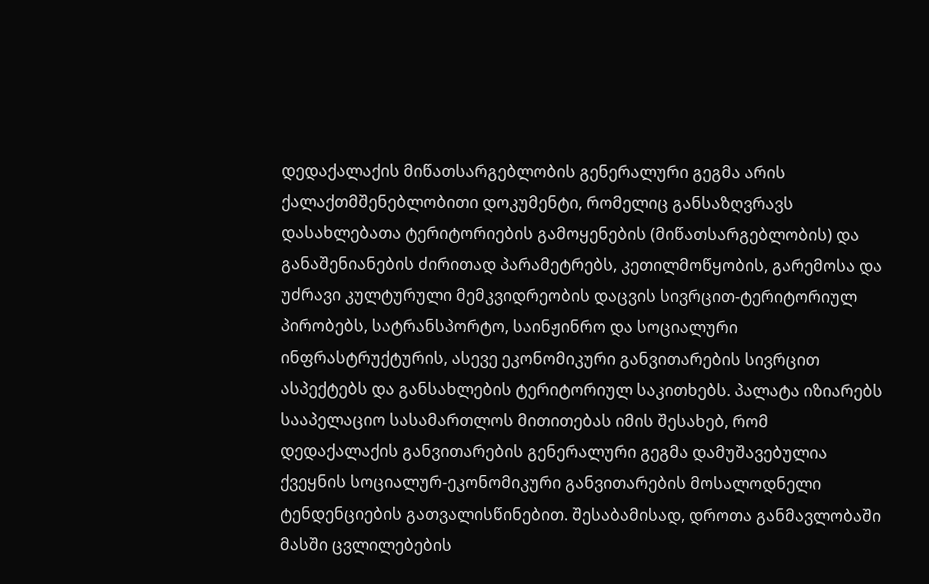დედაქალაქის მიწათსარგებლობის გენერალური გეგმა არის ქალაქთმშენებლობითი დოკუმენტი, რომელიც განსაზღვრავს დასახლებათა ტერიტორიების გამოყენების (მიწათსარგებლობის) და განაშენიანების ძირითად პარამეტრებს, კეთილმოწყობის, გარემოსა და უძრავი კულტურული მემკვიდრეობის დაცვის სივრცით-ტერიტორიულ პირობებს, სატრანსპორტო, საინჟინრო და სოციალური ინფრასტრუქტურის, ასევე ეკონომიკური განვითარების სივრცით ასპექტებს და განსახლების ტერიტორიულ საკითხებს. პალატა იზიარებს სააპელაციო სასამართლოს მითითებას იმის შესახებ, რომ დედაქალაქის განვითარების გენერალური გეგმა დამუშავებულია ქვეყნის სოციალურ-ეკონომიკური განვითარების მოსალოდნელი ტენდენციების გათვალისწინებით. შესაბამისად, დროთა განმავლობაში მასში ცვლილებების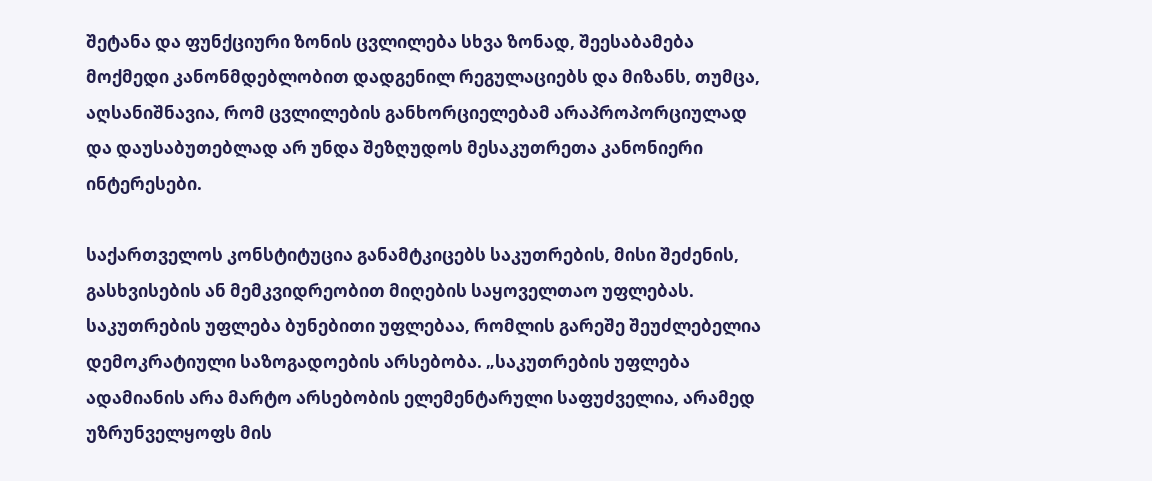შეტანა და ფუნქციური ზონის ცვლილება სხვა ზონად, შეესაბამება მოქმედი კანონმდებლობით დადგენილ რეგულაციებს და მიზანს, თუმცა, აღსანიშნავია, რომ ცვლილების განხორციელებამ არაპროპორციულად და დაუსაბუთებლად არ უნდა შეზღუდოს მესაკუთრეთა კანონიერი ინტერესები.

საქართველოს კონსტიტუცია განამტკიცებს საკუთრების, მისი შეძენის, გასხვისების ან მემკვიდრეობით მიღების საყოველთაო უფლებას. საკუთრების უფლება ბუნებითი უფლებაა, რომლის გარეშე შეუძლებელია დემოკრატიული საზოგადოების არსებობა. „საკუთრების უფლება ადამიანის არა მარტო არსებობის ელემენტარული საფუძველია, არამედ უზრუნველყოფს მის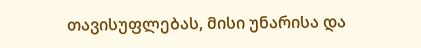თავისუფლებას, მისი უნარისა და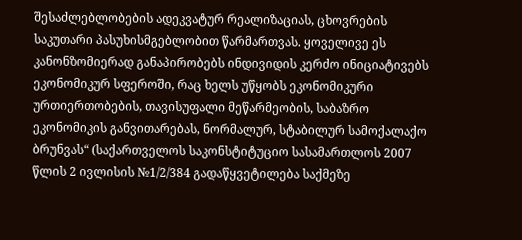შესაძლებლობების ადეკვატურ რეალიზაციას, ცხოვრების საკუთარი პასუხისმგებლობით წარმართვას. ყოველივე ეს კანონზომიერად განაპირობებს ინდივიდის კერძო ინიციატივებს ეკონომიკურ სფეროში, რაც ხელს უწყობს ეკონომიკური ურთიერთობების, თავისუფალი მეწარმეობის, საბაზრო ეკონომიკის განვითარებას, ნორმალურ, სტაბილურ სამოქალაქო ბრუნვას“ (საქართველოს საკონსტიტუციო სასამართლოს 2007 წლის 2 ივლისის №1/2/384 გადაწყვეტილება საქმეზე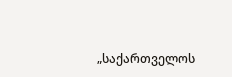„საქართველოს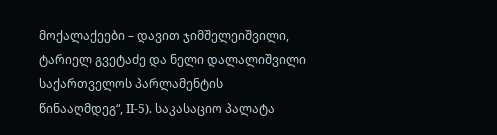მოქალაქეები – დავით ჯიმშელეიშვილი, ტარიელ გვეტაძე და ნელი დალალიშვილი საქართველოს პარლამენტის წინააღმდეგ“, II-5). საკასაციო პალატა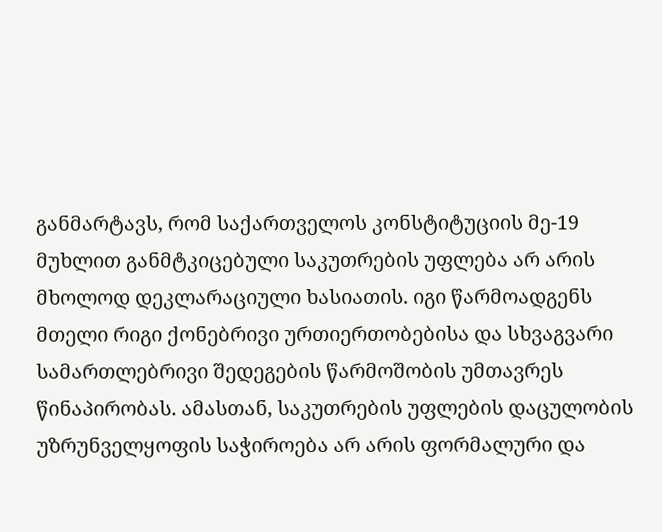განმარტავს, რომ საქართველოს კონსტიტუციის მე-19 მუხლით განმტკიცებული საკუთრების უფლება არ არის მხოლოდ დეკლარაციული ხასიათის. იგი წარმოადგენს მთელი რიგი ქონებრივი ურთიერთობებისა და სხვაგვარი სამართლებრივი შედეგების წარმოშობის უმთავრეს წინაპირობას. ამასთან, საკუთრების უფლების დაცულობის უზრუნველყოფის საჭიროება არ არის ფორმალური და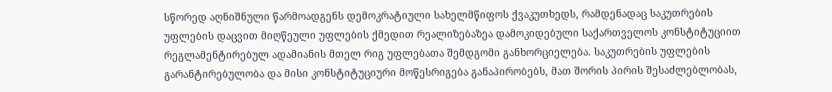სწორედ აღნიშნული წარმოადგენს დემოკრატიული სახელმწიფოს ქვაკუთხედს, რამდენადაც საკუთრების უფლების დაცვით მიღწეული უფლების ქმედით რეალიზებაზეა დამოკიდებული საქართველოს კონსტიტუციით რეგლამენტირებულ ადამიანის მთელ რიგ უფლებათა შემდგომი განხორციელება. საკუთრების უფლების გარანტირებულობა და მისი კონსტიტუციური მოწესრიგება განაპირობებს, მათ შორის პირის შესაძლებლობას,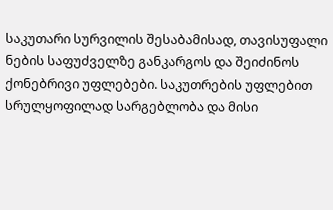საკუთარი სურვილის შესაბამისად, თავისუფალი ნების საფუძველზე განკარგოს და შეიძინოს ქონებრივი უფლებები. საკუთრების უფლებით სრულყოფილად სარგებლობა და მისი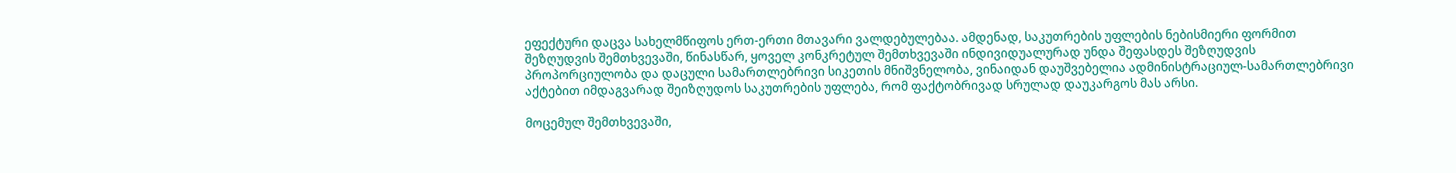ეფექტური დაცვა სახელმწიფოს ერთ-ერთი მთავარი ვალდებულებაა. ამდენად, საკუთრების უფლების ნებისმიერი ფორმით შეზღუდვის შემთხვევაში, წინასწარ, ყოველ კონკრეტულ შემთხვევაში ინდივიდუალურად უნდა შეფასდეს შეზღუდვის პროპორციულობა და დაცული სამართლებრივი სიკეთის მნიშვნელობა, ვინაიდან დაუშვებელია ადმინისტრაციულ-სამართლებრივი აქტებით იმდაგვარად შეიზღუდოს საკუთრების უფლება, რომ ფაქტობრივად სრულად დაუკარგოს მას არსი.

მოცემულ შემთხვევაში,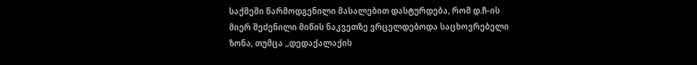საქმეში წარმოდგენილი მასალებით დასტურდება, რომ დ.ჩ-ის მიერ შეძენილი მიწის ნაკვეთზე ვრცელდებოდა საცხოვრებელი ზონა, თუმცა ,,დედაქალაქის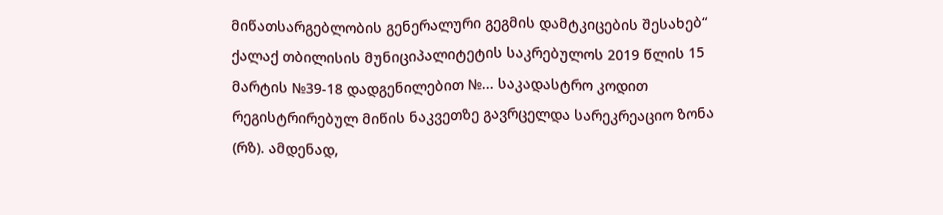მიწათსარგებლობის გენერალური გეგმის დამტკიცების შესახებ“ ქალაქ თბილისის მუნიციპალიტეტის საკრებულოს 2019 წლის 15 მარტის №39-18 დადგენილებით №... საკადასტრო კოდით რეგისტრირებულ მიწის ნაკვეთზე გავრცელდა სარეკრეაციო ზონა (რზ). ამდენად,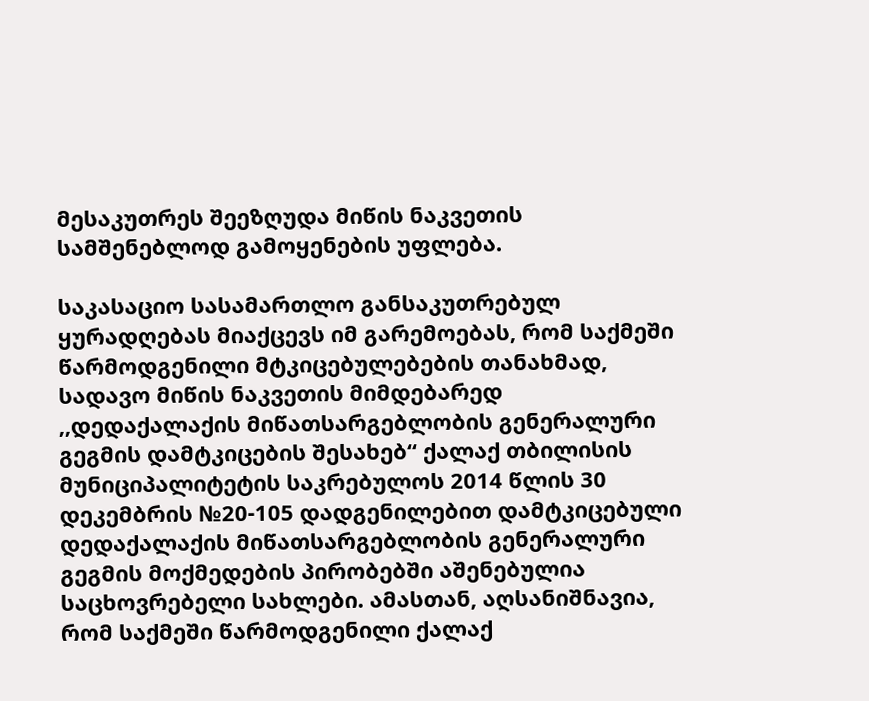მესაკუთრეს შეეზღუდა მიწის ნაკვეთის სამშენებლოდ გამოყენების უფლება.

საკასაციო სასამართლო განსაკუთრებულ ყურადღებას მიაქცევს იმ გარემოებას, რომ საქმეში წარმოდგენილი მტკიცებულებების თანახმად, სადავო მიწის ნაკვეთის მიმდებარედ ,,დედაქალაქის მიწათსარგებლობის გენერალური გეგმის დამტკიცების შესახებ“ ქალაქ თბილისის მუნიციპალიტეტის საკრებულოს 2014 წლის 30 დეკემბრის №20-105 დადგენილებით დამტკიცებული დედაქალაქის მიწათსარგებლობის გენერალური გეგმის მოქმედების პირობებში აშენებულია საცხოვრებელი სახლები. ამასთან, აღსანიშნავია, რომ საქმეში წარმოდგენილი ქალაქ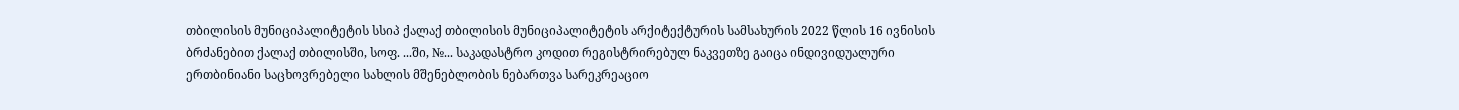თბილისის მუნიციპალიტეტის სსიპ ქალაქ თბილისის მუნიციპალიტეტის არქიტექტურის სამსახურის 2022 წლის 16 ივნისის ბრძანებით ქალაქ თბილისში, სოფ. ...ში, №... საკადასტრო კოდით რეგისტრირებულ ნაკვეთზე გაიცა ინდივიდუალური ერთბინიანი საცხოვრებელი სახლის მშენებლობის ნებართვა სარეკრეაციო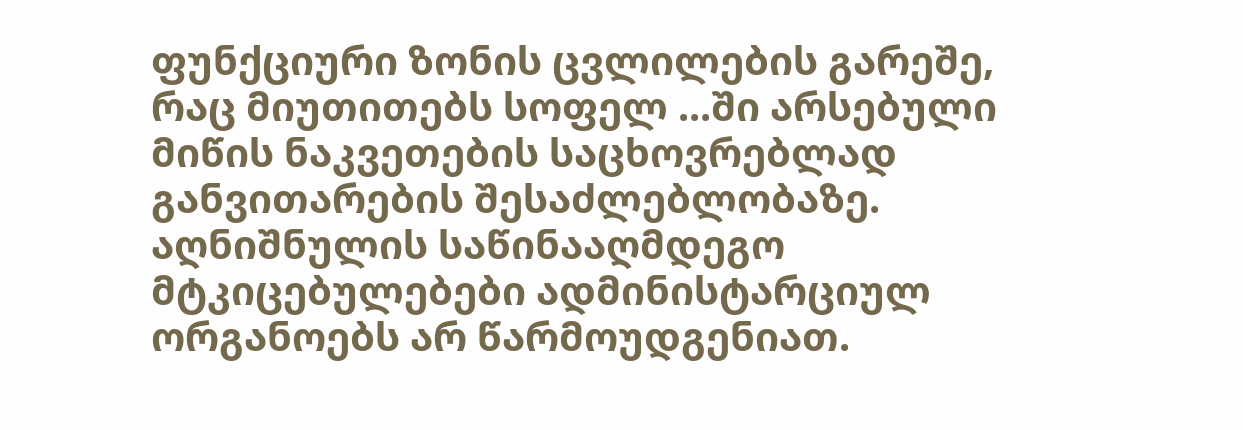ფუნქციური ზონის ცვლილების გარეშე, რაც მიუთითებს სოფელ ...ში არსებული მიწის ნაკვეთების საცხოვრებლად განვითარების შესაძლებლობაზე. აღნიშნულის საწინააღმდეგო მტკიცებულებები ადმინისტარციულ ორგანოებს არ წარმოუდგენიათ.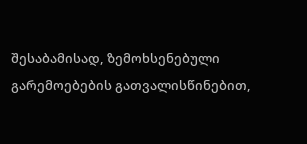შესაბამისად, ზემოხსენებული გარემოებების გათვალისწინებით,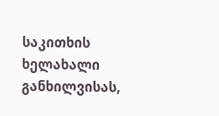საკითხის ხელახალი განხილვისას,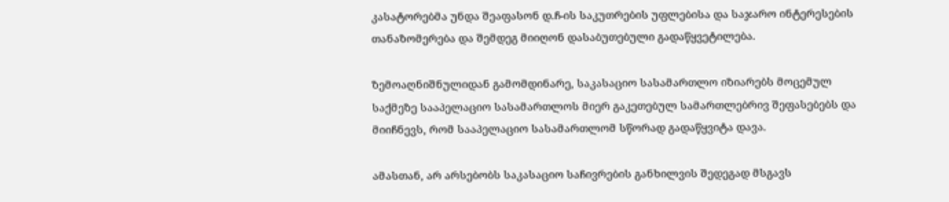კასატორებმა უნდა შეაფასონ დ.ჩ-ის საკუთრების უფლებისა და საჯარო ინტერესების თანაზომერება და შემდეგ მიიღონ დასაბუთებული გადაწყვეტილება.

ზემოაღნიშნულიდან გამომდინარე, საკასაციო სასამართლო იზიარებს მოცემულ საქმეზე სააპელაციო სასამართლოს მიერ გაკეთებულ სამართლებრივ შეფასებებს და მიიჩნევს, რომ სააპელაციო სასამართლომ სწორად გადაწყვიტა დავა.

ამასთან, არ არსებობს საკასაციო საჩივრების განხილვის შედეგად მსგავს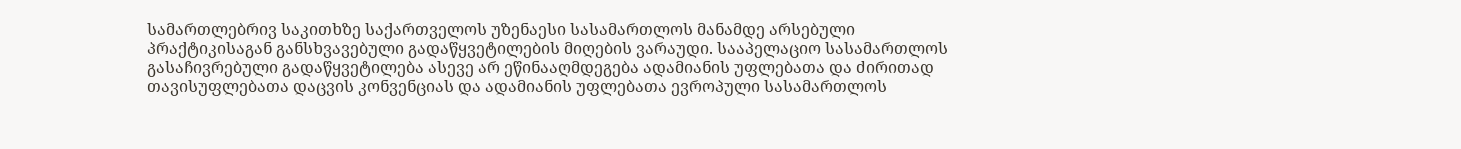სამართლებრივ საკითხზე საქართველოს უზენაესი სასამართლოს მანამდე არსებული პრაქტიკისაგან განსხვავებული გადაწყვეტილების მიღების ვარაუდი. სააპელაციო სასამართლოს გასაჩივრებული გადაწყვეტილება ასევე არ ეწინააღმდეგება ადამიანის უფლებათა და ძირითად თავისუფლებათა დაცვის კონვენციას და ადამიანის უფლებათა ევროპული სასამართლოს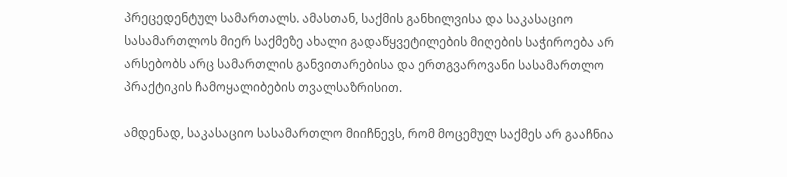პრეცედენტულ სამართალს. ამასთან, საქმის განხილვისა და საკასაციო სასამართლოს მიერ საქმეზე ახალი გადაწყვეტილების მიღების საჭიროება არ არსებობს არც სამართლის განვითარებისა და ერთგვაროვანი სასამართლო პრაქტიკის ჩამოყალიბების თვალსაზრისით.

ამდენად, საკასაციო სასამართლო მიიჩნევს, რომ მოცემულ საქმეს არ გააჩნია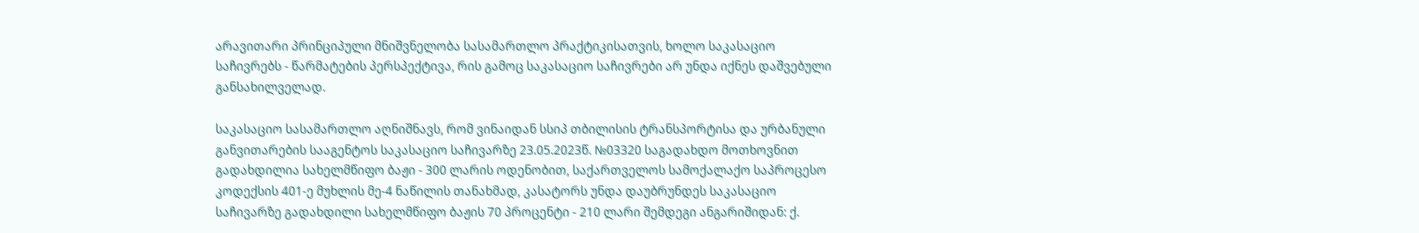არავითარი პრინციპული მნიშვნელობა სასამართლო პრაქტიკისათვის, ხოლო საკასაციო საჩივრებს - წარმატების პერსპექტივა, რის გამოც საკასაციო საჩივრები არ უნდა იქნეს დაშვებული განსახილველად.

საკასაციო სასამართლო აღნიშნავს, რომ ვინაიდან სსიპ თბილისის ტრანსპორტისა და ურბანული განვითარების სააგენტოს საკასაციო საჩივარზე 23.05.2023წ. №03320 საგადახდო მოთხოვნით გადახდილია სახელმწიფო ბაჟი - 300 ლარის ოდენობით, საქართველოს სამოქალაქო საპროცესო კოდექსის 401-ე მუხლის მე-4 ნაწილის თანახმად, კასატორს უნდა დაუბრუნდეს საკასაციო საჩივარზე გადახდილი სახელმწიფო ბაჟის 70 პროცენტი - 210 ლარი შემდეგი ანგარიშიდან: ქ.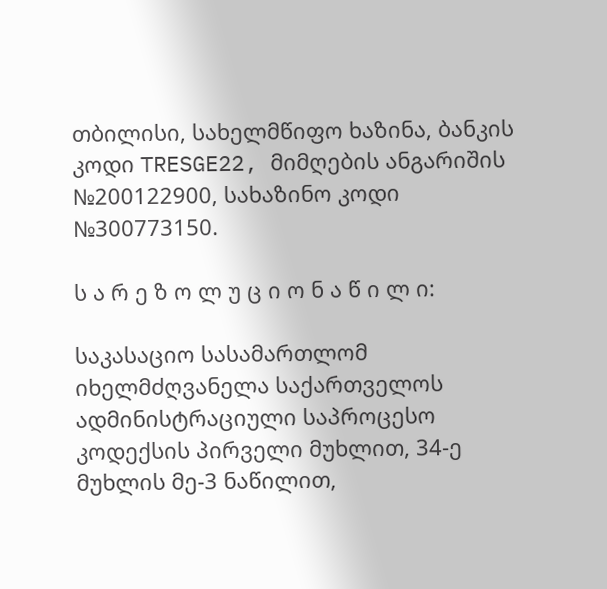თბილისი, სახელმწიფო ხაზინა, ბანკის კოდი TRESGE22, მიმღების ანგარიშის №200122900, სახაზინო კოდი №300773150.

ს ა რ ე ზ ო ლ უ ც ი ო ნ ა წ ი ლ ი:

საკასაციო სასამართლომ იხელმძღვანელა საქართველოს ადმინისტრაციული საპროცესო კოდექსის პირველი მუხლით, 34-ე მუხლის მე-3 ნაწილით,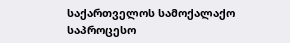საქართველოს სამოქალაქო საპროცესო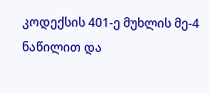კოდექსის 401-ე მუხლის მე-4 ნაწილით და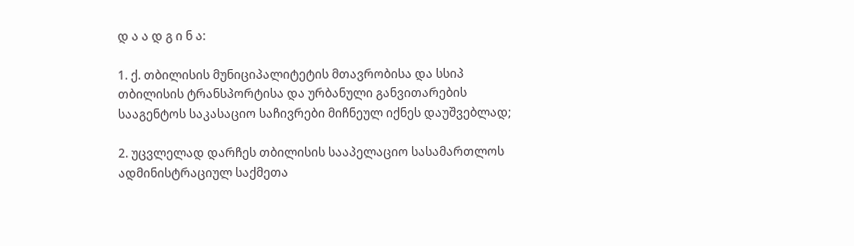დ ა ა დ გ ი ნ ა:

1. ქ. თბილისის მუნიციპალიტეტის მთავრობისა და სსიპ თბილისის ტრანსპორტისა და ურბანული განვითარების სააგენტოს საკასაციო საჩივრები მიჩნეულ იქნეს დაუშვებლად;

2. უცვლელად დარჩეს თბილისის სააპელაციო სასამართლოს ადმინისტრაციულ საქმეთა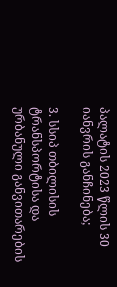პალატის 2023 წლის 30 იანვრის განჩინება;

3. სსიპ თბილისის ტრანსპორტისა და ურბანული განვითარების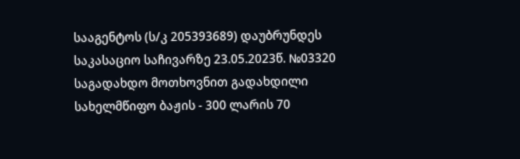სააგენტოს (ს/კ 205393689) დაუბრუნდეს საკასაციო საჩივარზე 23.05.2023წ. №03320 საგადახდო მოთხოვნით გადახდილი სახელმწიფო ბაჟის - 300 ლარის 70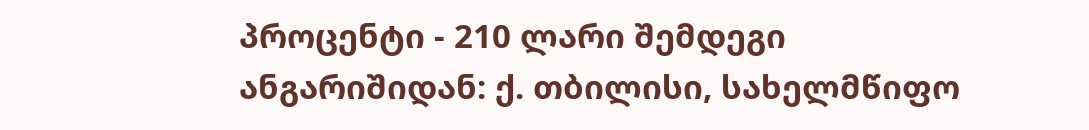პროცენტი - 210 ლარი შემდეგი ანგარიშიდან: ქ. თბილისი, სახელმწიფო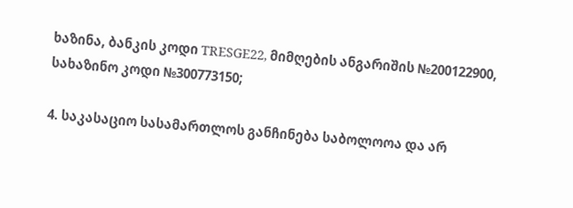ხაზინა, ბანკის კოდი TRESGE22, მიმღების ანგარიშის №200122900, სახაზინო კოდი №300773150;

4. საკასაციო სასამართლოს განჩინება საბოლოოა და არ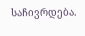საჩივრდება.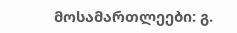მოსამართლეები: გ.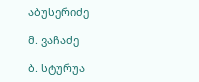აბუსერიძე

მ. ვაჩაძე

ბ. სტურუა